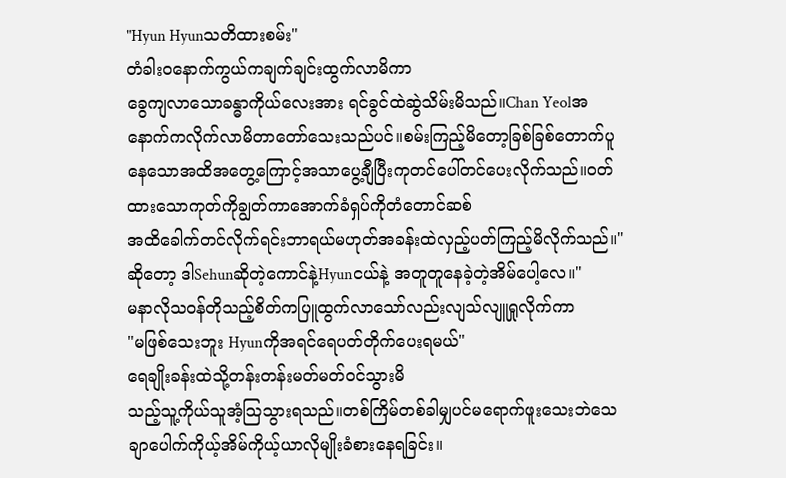"Hyun Hyunသတိထားစမ်း"
တံခါးဝနောက်ကွယ်ကချက်ချင်းထွက်လာမိကာ
ခွေကျလာသောခန္ဓာကိုယ်လေးအား ရင်ခွင်ထဲဆွဲသိမ်းမိသည်။Chan Yeolအနောက်ကလိုက်လာမိတာတော်သေးသည်ပင်။စမ်းကြည့်မိတော့ခြစ်ခြစ်တောက်ပူနေသောအထိအတွေ့ကြောင့်အသာပွေ့ချီပြီးကုတင်ပေါ်တင်ပေးလိုက်သည်။ဝတ်ထားသောကုတ်ကိုချွတ်ကာအောက်ခံရှပ်ကိုတံတောင်ဆစ်
အထိခေါက်တင်လိုက်ရင်းဘာရယ်မဟုတ်အခန်းထဲလှည့်ပတ်ကြည့်မိလိုက်သည်။"ဆိုတော့ ဒါSehunဆိုတဲ့ကောင်နဲ့Hyunငယ်နဲ့ အတူတူနေခဲ့တဲ့အိမ်ပေါ့လေ။"
မနာလိုသဝန်တိုသည့်စိတ်ကပြူထွက်လာသော်လည်းလျသ်လျူရှုလိုက်ကာ
"မဖြစ်သေးဘူး Hyunကိုအရင်ရေပတ်တိုက်ပေးရမယ်"
ရေချိုးခန်းထဲသို့တန်းတန်းမတ်မတ်ဝင်သွားမိ
သည့်သူ့ကိုယ်သူအံ့သြသွားရသည်။တစ်ကြိမ်တစ်ခါမျှပင်မရောက်ဖူးသေးဘဲသေချာပေါက်ကိုယ့်အိမ်ကိုယ့်ယာလိုမျိုးခံစားနေရခြင်း။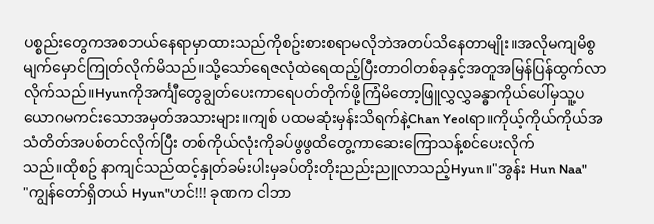ပစ္စည်းတွေကအစဘယ်နေရာမှာထားသည်ကိုစဥ်းစားစရာမလိုဘဲအတပ်သိနေတာမျိုး။အလိုမကျမိစွမျက်မှောင်ကြုတ်လိုက်မိသည်။သို့သော်ရေဇလုံထဲရေထည့်ပြီးတာဝါတစ်ခုနှင့်အတူအမြန်ပြန်ထွက်လာလိုက်သည်။Hyunကိုအင်္ကျီတွေချွတ်ပေးကာရေပတ်တိုက်ဖို့ကြံမိတော့ဖြူလွှလွှခန္ဓာကိုယ်ပေါ်မှသူ့ပယောဂမကင်းသောအမှတ်အသားများ။ကျစ် ပထမဆုံးမှန်းသိရက်နဲ့Chan Yeolရာ။ကိုယ့်ကိုယ်ကိုယ်အသံတိတ်အပစ်တင်လိုက်ပြီး တစ်ကိုယ်လုံးကိုခပ်ဖွဖွထိတွေ့ကာဆေးကြောသန့်စင်ပေးလိုက်
သည်။ထိုစဥ် နာကျင်သည်ထင့်နှုတ်ခမ်းပါးမှခပ်တိုးတိုးညည်းညူလာသည့်Hyun။"အွန်း Hun Naa"
"ကျွန်တော်ရှိတယ် Hyun"ဟင်!!! ခုဏက ငါဘာ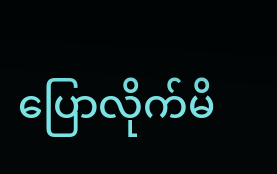ပြောလိုက်မိ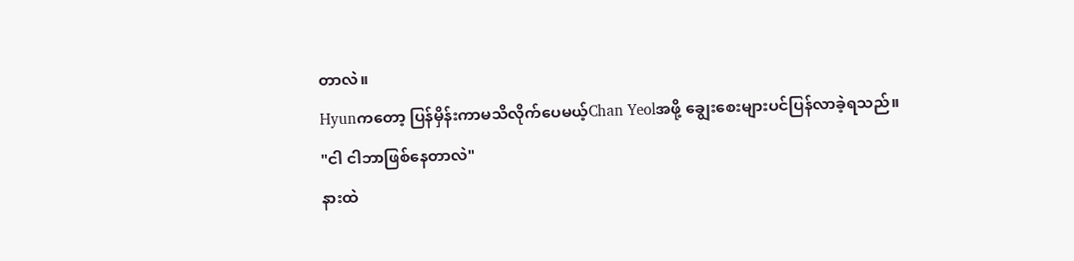တာလဲ။
Hyunကတော့ ပြန်မှိန်းကာမသိလိုက်ပေမယ့်Chan Yeolအဖို့ ချွေးစေးများပင်ပြန်လာခဲ့ရသည်။
"ငါ ငါဘာဖြစ်နေတာလဲ"
နားထဲ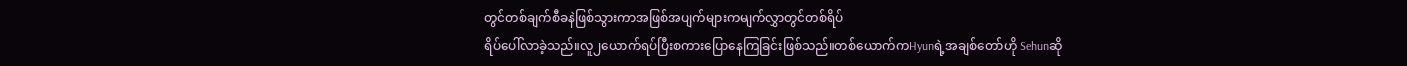တွင်တစ်ချက်စီခနဲဖြစ်သွားကာအဖြစ်အပျက်များကမျက်လွှာတွင်တစ်ရိပ်
ရိပ်ပေါ်လာခဲ့သည်။လူ၂ယောက်ရပ်ပြီးစကားပြောနေကြခြင်းဖြစ်သည်။တစ်ယောက်ကHyunရဲ့အချစ်တော်ဟို Sehunဆို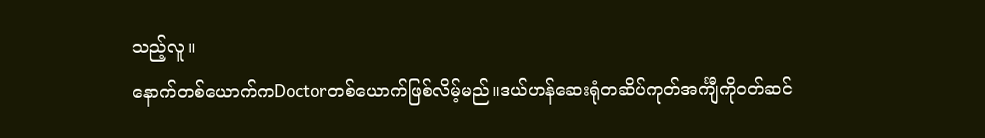သည့်လူ။
နောက်တစ်ယောက်ကDoctorတစ်ယောက်ဖြစ်လိမ့်မည်။ဒယ်ဟန်ဆေးရုံတဆိပ်ကုတ်အင်္ကျီကိုဝတ်ဆင်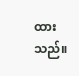ထားသည်။